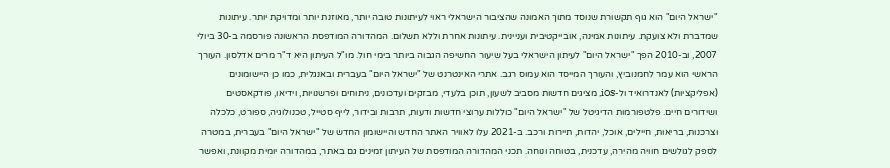"ישראל היום" הוא גוף תקשורת שנוסד מתוך האמונה שהציבור הישראלי ראוי לעיתונות טובה יותר, מאוזנת יותר ומדויקת יותר. עיתונות שמדברת ולא צועקת. עיתונות אמינה, אובייקטיבית ועניינית. עיתונות אחרת וללא תשלום. המהדורה המודפסת הראשונה פורסמה ב-30 ביולי 2007, וב-2010 הפך "ישראל היום" לעיתון הישראלי בעל שיעור החשיפה הגבוה ביותר בימי חול. מו"ל העיתון היא ד"ר מרים אדלסון. העורך הראשי הוא עמר לחמנוביץ, והעורך המייסד הוא עמוס רגב. אתרי האינטרנט של "ישראל היום" בעברית ובאנגלית, כמו כן היישומונים (אפליקציות) לאנדרואיד ול-iOS, מציגים חדשות מסביב לשעון, תוכן בלעדי, מבזקים ועדכונים, ניתוחים ופרשנויות, וידיאו, פודקאסטים ושידורים חיים. פלטפורמות הדיגיטל של "ישראל היום" כוללות ערוצי חדשות ודעות, תרבות ובידור, לייף סטייל, טכנולוגיה, ספורט, כלכלה וצרכנות, בריאות, חיילים, אוכל, יהדות, תיירות ורכב. ב-2021 עלו לאוויר האתר החדש והיישומון החדש של "ישראל היום" בעברית, במטרה לספק לגולשים חוויה מהירה, עדכנית, בטוחה ונוחה. תכני המהדורה המודפסת של העיתון זמינים גם באתר, במהדורה יומית מקוונת, ואפשר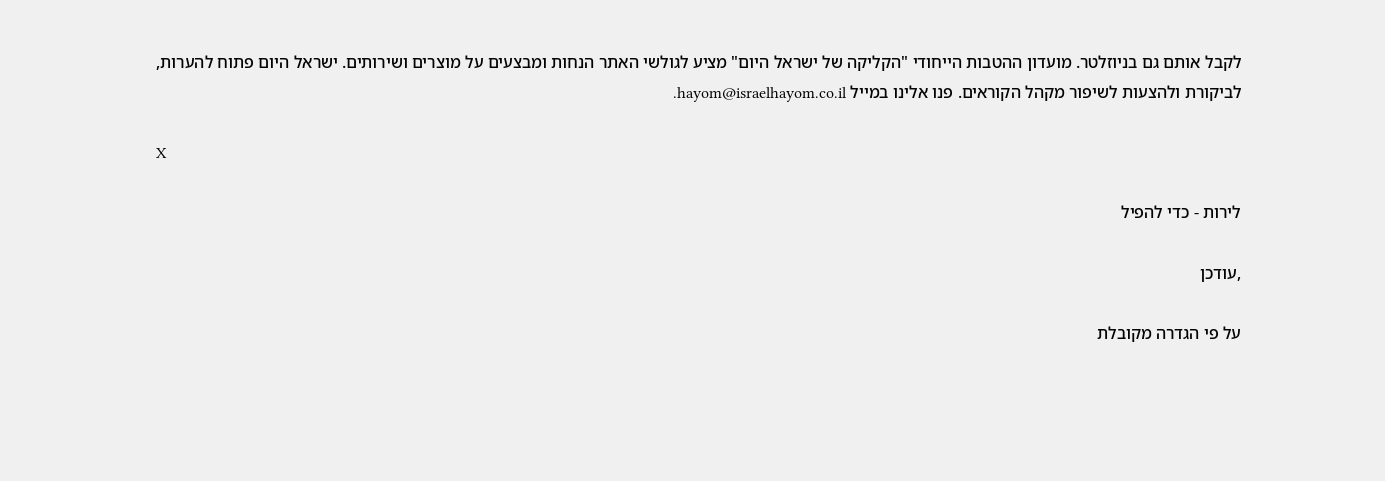לקבל אותם גם בניוזלטר. מועדון ההטבות הייחודי "הקליקה של ישראל היום" מציע לגולשי האתר הנחות ומבצעים על מוצרים ושירותים. ישראל היום פתוח להערות, לביקורת ולהצעות לשיפור מקהל הקוראים. פנו אלינו במייל hayom@israelhayom.co.il.

X

לירות - כדי להפיל

,עודכן

על פי הגדרה מקובלת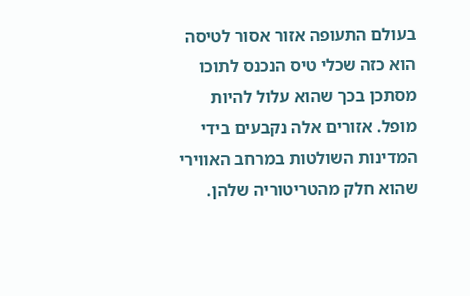בעולם התעופה אזור אסור לטיסה הוא כזה שכלי טיס הנכנס לתוכו מסתכן בכך שהוא עלול להיות מופל. אזורים אלה נקבעים בידי המדינות השולטות במרחב האווירי שהוא חלק מהטריטוריה שלהן.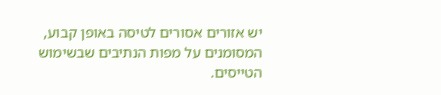יש אזורים אסורים לטיסה באופן קבוע, המסומנים על מפות הנתיבים שבשימוש הטייסים.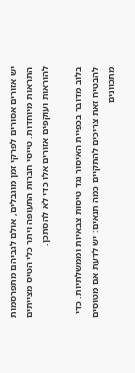יש אזורים אסורים לפרקי זמן מוגבלים, אולם לגביהם מתפרסמות התראות מיוחדות. טייסי חברות התעופה ויתר כלי הטיס מצייתים להוראות ועוקפים אזורים אלו כדי לא להסתכן.

בלוב מדובר בכפיית האיסור נגד טיסות צבאיות וממשלתיות. כדי להבטיח זאת צריכים להתקיים כמה תנאים: יש לדעת אם מטוסים מתכוונים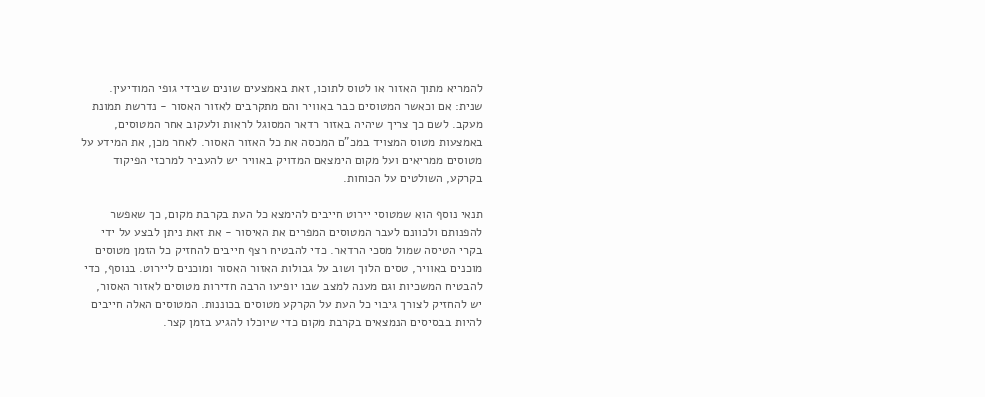להמריא מתוך האזור או לטוס לתוכו, זאת באמצעים שונים שבידי גופי המודיעין. שנית: אם וכאשר המטוסים כבר באוויר והם מתקרבים לאזור האסור - נדרשת תמונת מעקב. לשם כך צריך שיהיה באזור רדאר המסוגל לראות ולעקוב אחר המטוסים, באמצעות מטוס המצויד במכ"ם המכסה את כל האזור האסור. לאחר מכן, את המידע על מטוסים ממריאים ועל מקום הימצאם המדויק באוויר יש להעביר למרכזי הפיקוד בקרקע, השולטים על הכוחות.

תנאי נוסף הוא שמטוסי יירוט חייבים להימצא כל העת בקרבת מקום, כך שאפשר להפנותם ולכוונם לעבר המטוסים המפרים את האיסור - את זאת ניתן לבצע על ידי בקרי הטיסה שמול מסכי הרדאר. כדי להבטיח רצף חייבים להחזיק כל הזמן מטוסים מוכנים באוויר, טסים הלוך ושוב על גבולות האזור האסור ומוכנים ליירוט. בנוסף, כדי להבטיח המשכיות וגם מענה למצב שבו יופיעו הרבה חדירות מטוסים לאזור האסור, יש להחזיק לצורך גיבוי כל העת על הקרקע מטוסים בכוננות. המטוסים האלה חייבים להיות בבסיסים הנמצאים בקרבת מקום כדי שיוכלו להגיע בזמן קצר.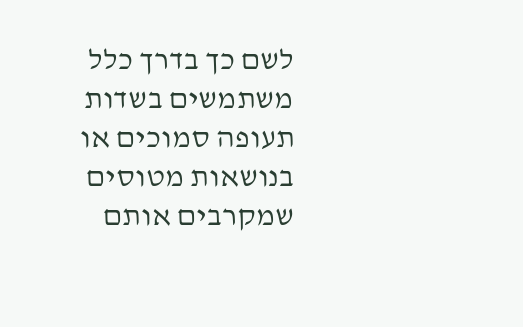לשם כך בדרך כלל משתמשים בשדות תעופה סמוכים או בנושאות מטוסים שמקרבים אותם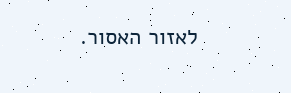לאזור האסור.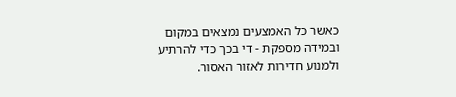כאשר כל האמצעים נמצאים במקום ובמידה מספקת - די בכך כדי להרתיע ולמנוע חדירות לאזור האסור.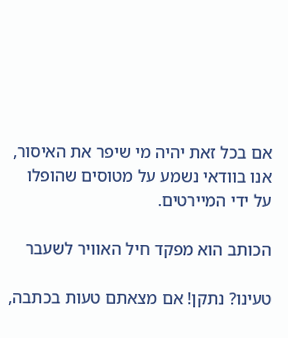אם בכל זאת יהיה מי שיפר את האיסור, אנו בוודאי נשמע על מטוסים שהופלו על ידי המיירטים.

הכותב הוא מפקד חיל האוויר לשעבר

טעינו? נתקן! אם מצאתם טעות בכתבה,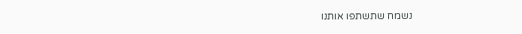נשמח שתשתפו אותנו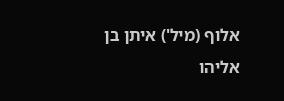אלוף (מיל') איתן בן אליהו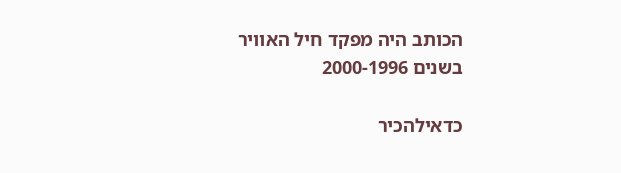הכותב היה מפקד חיל האוויר בשנים 2000-1996

כדאילהכיר